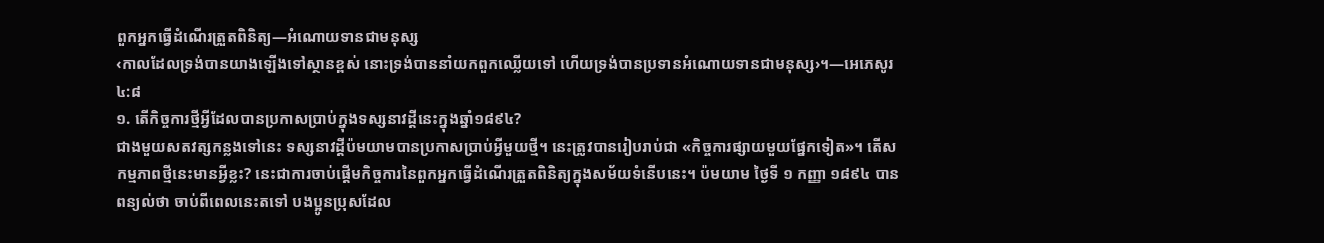ពួកអ្នកធ្វើដំណើរត្រួតពិនិត្យ—អំណោយទានជាមនុស្ស
‹កាលដែលទ្រង់បានយាងឡើងទៅស្ថានខ្ពស់ នោះទ្រង់បាននាំយកពួកឈ្លើយទៅ ហើយទ្រង់បានប្រទានអំណោយទានជាមនុស្ស›។—អេភេសូរ ៤:៨
១. តើកិច្ចការថ្មីអ្វីដែលបានប្រកាសប្រាប់ក្នុងទស្សនាវដ្ដីនេះក្នុងឆ្នាំ១៨៩៤?
ជាងមួយសតវត្សកន្លងទៅនេះ ទស្សនាវដ្ដីប៉មយាមបានប្រកាសប្រាប់អ្វីមួយថ្មី។ នេះត្រូវបានរៀបរាប់ជា «កិច្ចការផ្សាយមួយផ្នែកទៀត»។ តើសកម្មភាពថ្មីនេះមានអ្វីខ្លះ? នេះជាការចាប់ផ្ដើមកិច្ចការនៃពួកអ្នកធ្វើដំណើរត្រួតពិនិត្យក្នុងសម័យទំនើបនេះ។ ប៉មយាម ថ្ងៃទី ១ កញ្ញា ១៨៩៤ បានពន្យល់ថា ចាប់ពីពេលនេះតទៅ បងប្អូនប្រុសដែល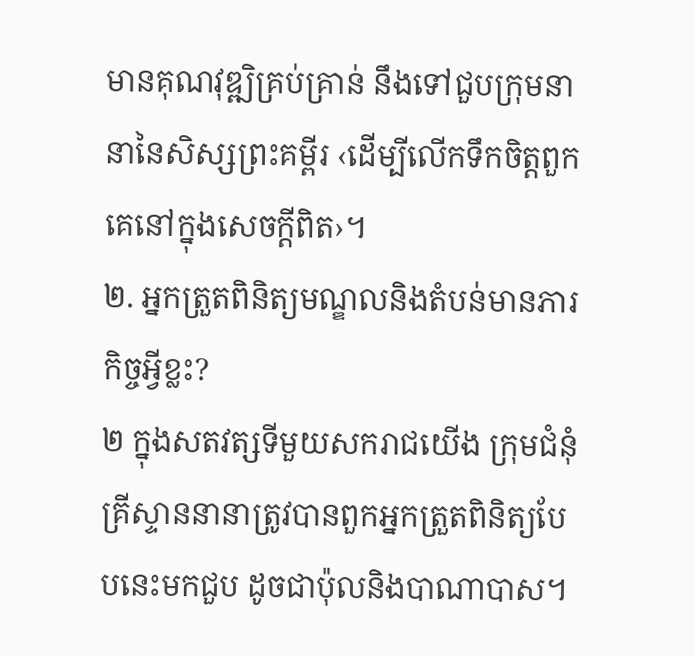មានគុណវុឌ្ឍិគ្រប់គ្រាន់ នឹងទៅជួបក្រុមនានានៃសិស្សព្រះគម្ពីរ ‹ដើម្បីលើកទឹកចិត្តពួកគេនៅក្នុងសេចក្ដីពិត›។
២. អ្នកត្រួតពិនិត្យមណ្ឌលនិងតំបន់មានភារកិច្ចអ្វីខ្លះ?
២ ក្នុងសតវត្សទីមួយសករាជយើង ក្រុមជំនុំគ្រីស្ទាននានាត្រូវបានពួកអ្នកត្រួតពិនិត្យបែបនេះមកជួប ដូចជាប៉ុលនិងបាណាបាស។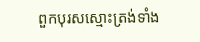ពួកបុរសស្មោះត្រង់ទាំង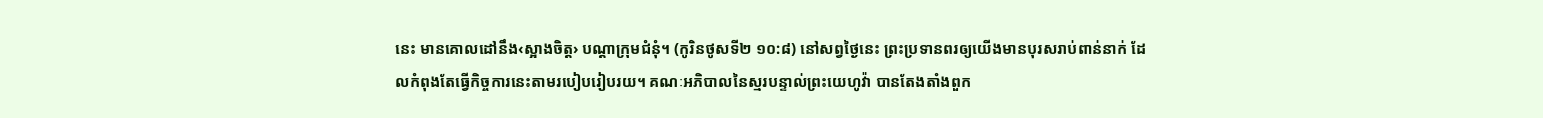នេះ មានគោលដៅនឹង‹ស្អាងចិត្ត› បណ្ដាក្រុមជំនុំ។ (កូរិនថូសទី២ ១០:៨) នៅសព្វថ្ងៃនេះ ព្រះប្រទានពរឲ្យយើងមានបុរសរាប់ពាន់នាក់ ដែលកំពុងតែធ្វើកិច្ចការនេះតាមរបៀបរៀបរយ។ គណៈអភិបាលនៃស្មរបន្ទាល់ព្រះយេហូវ៉ា បានតែងតាំងពួក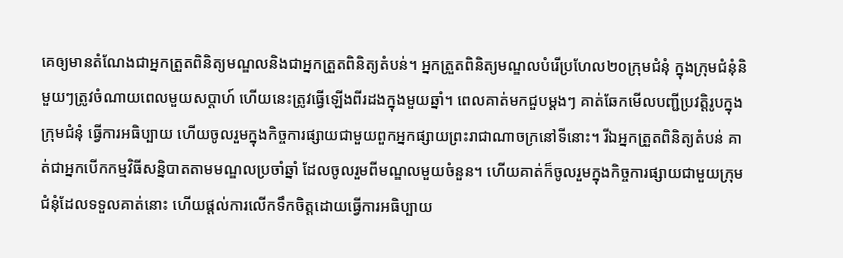គេឲ្យមានតំណែងជាអ្នកត្រួតពិនិត្យមណ្ឌលនិងជាអ្នកត្រួតពិនិត្យតំបន់។ អ្នកត្រួតពិនិត្យមណ្ឌលបំរើប្រហែល២០ក្រុមជំនុំ ក្នុងក្រុមជំនុំនិមួយៗត្រូវចំណាយពេលមួយសប្ដាហ៍ ហើយនេះត្រូវធ្វើឡើងពីរដងក្នុងមួយឆ្នាំ។ ពេលគាត់មកជួបម្ដងៗ គាត់ឆែកមើលបញ្ជីប្រវត្ដិរូបក្នុងក្រុមជំនុំ ធ្វើការអធិប្បាយ ហើយចូលរួមក្នុងកិច្ចការផ្សាយជាមួយពួកអ្នកផ្សាយព្រះរាជាណាចក្រនៅទីនោះ។ រីឯអ្នកត្រួតពិនិត្យតំបន់ គាត់ជាអ្នកបើកកម្មវិធីសន្និបាតតាមមណ្ឌលប្រចាំឆ្នាំ ដែលចូលរួមពីមណ្ឌលមួយចំនួន។ ហើយគាត់ក៏ចូលរួមក្នុងកិច្ចការផ្សាយជាមួយក្រុមជំនុំដែលទទួលគាត់នោះ ហើយផ្ដល់ការលើកទឹកចិត្តដោយធ្វើការអធិប្បាយ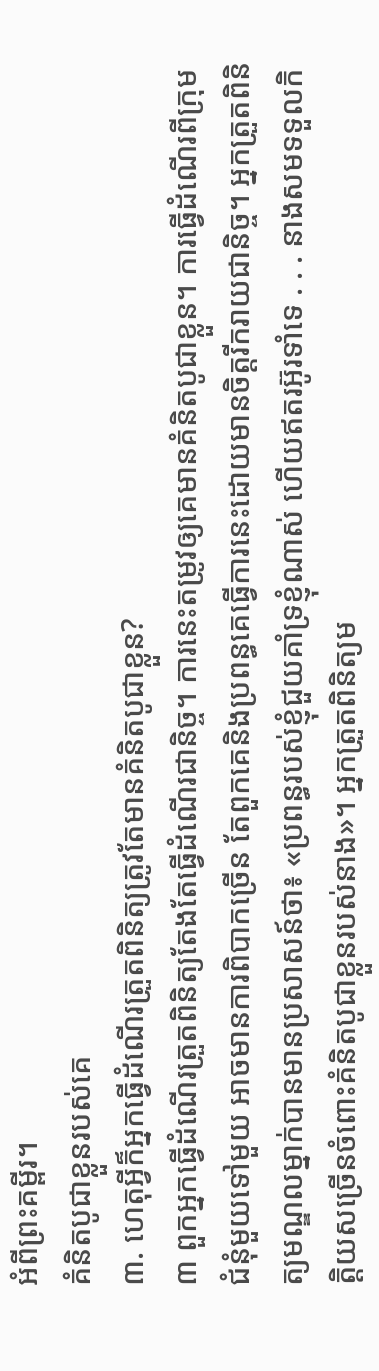អំពីព្រះគម្ពីរ។
គំនិតបូជាខ្លួនរបស់គេ
៣. ហេតុអ្វីក៏អ្នកធ្វើដំណើរត្រួតពិនិត្យត្រូវតែមានគំនិតបូជាខ្លួន?
៣ ពួកអ្នកធ្វើដំណើរត្រួតពិនិត្យតែងតែធ្វើដំណើរជានិច្ច។ ការនេះតម្រូវឲ្យគេមានគំនិតបូជាខ្លួន។ ការធ្វើដំណើរពីក្រុមជំនុំមួយទៅមួយ អាចមានការពិបាកច្រើន តែពួកគេនិងប្រពន្ធគេធ្វើការនេះដោយមានចិត្តរីករាយជានិច្ច។ អ្នកត្រួតពិនិត្យមណ្ឌលម្នាក់បានមានប្រសាសន៍ថា៖ «ប្រពន្ធរបស់ខ្ញុំជួយគាំទ្រខ្ញុំណាស់ ហើយឥតរអ៊ូរទាំទេ . . . នាងសមទទួលកិត្ដិយសច្រើនចំពោះគំនិតបូជាខ្លួនរបស់នាង»។ អ្នកត្រួតពិនិត្យម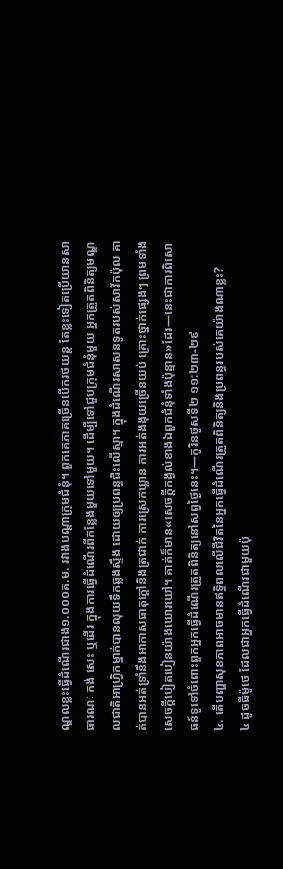ណ្ឌលខ្លះធ្វើដំណើរជាង១.០០០គ.ម. រវាងបណ្ដាក្រុមជំនុំ។ ពួកគេភាគច្រើនបើករថយន្ត តែខ្លះទៀតប្រើយានសាធារណៈ កង់ សេះ ឬដើរ ក្នុងការធ្វើដំណើរពីកន្លែងមួយទៅមួយ។ ដើម្បីទៅជួបក្រុមជំនុំមួយ អ្នកត្រួតពិនិត្យមណ្ឌលជាតិអាហ្វ្រិកម្នាក់បានលុយទឹកឆ្លងស្ទឹង ដោយឲ្យប្រពន្ធជិះលើស្មា។ ក្នុងដំណើរសាសនទូតរបស់សាវ័កប៉ុល គាត់បានអត់ទ្រាំនឹងអាកាសធាតុក្ដៅនិងត្រជាក់ ការស្រេកឃ្លាន ការអត់ងងុយច្រើនយប់ គ្រោះថ្នាក់ផ្សេងៗ ព្រមទាំងសេចក្ដីបៀតបៀនយ៉ាងឃោរឃៅ។ គាត់ក៏មាន«សេចក្ដីកង្វល់ខាងឯពួកជំនុំទាំងប៉ុន្មាន»ដែរ—នេះជាការពិសោធន៍ទូទៅចំពោះពួកអ្នកធ្វើដំណើរត្រួតពិនិត្យនៅសព្វថ្ងៃនេះ។—កូរិនថូសទី២ ១១:២៣-២៩
៤. តើបញ្ហាសុខភាពអាចមានឥទ្ធិពលលើជីវិតនៃអ្នកធ្វើដំណើរត្រួតពិនិត្យនិងប្រពន្ធរបស់គេយ៉ាងណាខ្លះ?
៤ ដូចធីម៉ូថេ ដែលជាអ្នកធ្វើដំណើរជាមួយប៉ុ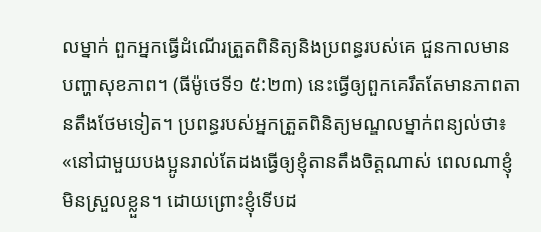លម្នាក់ ពួកអ្នកធ្វើដំណើរត្រួតពិនិត្យនិងប្រពន្ធរបស់គេ ជួនកាលមានបញ្ហាសុខភាព។ (ធីម៉ូថេទី១ ៥:២៣) នេះធ្វើឲ្យពួកគេរឹតតែមានភាពតានតឹងថែមទៀត។ ប្រពន្ធរបស់អ្នកត្រួតពិនិត្យមណ្ឌលម្នាក់ពន្យល់ថា៖ «នៅជាមួយបងប្អូនរាល់តែដងធ្វើឲ្យខ្ញុំតានតឹងចិត្តណាស់ ពេលណាខ្ញុំមិនស្រួលខ្លួន។ ដោយព្រោះខ្ញុំទើបដ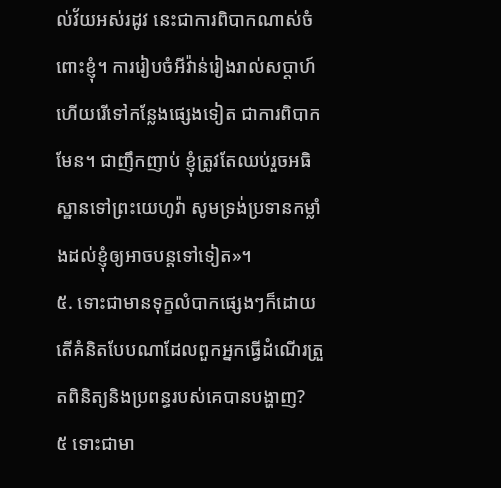ល់វ័យអស់រដូវ នេះជាការពិបាកណាស់ចំពោះខ្ញុំ។ ការរៀបចំអីវ៉ាន់រៀងរាល់សប្ដាហ៍ ហើយរើទៅកន្លែងផ្សេងទៀត ជាការពិបាកមែន។ ជាញឹកញាប់ ខ្ញុំត្រូវតែឈប់រួចអធិស្ឋានទៅព្រះយេហូវ៉ា សូមទ្រង់ប្រទានកម្លាំងដល់ខ្ញុំឲ្យអាចបន្តទៅទៀត»។
៥. ទោះជាមានទុក្ខលំបាកផ្សេងៗក៏ដោយ តើគំនិតបែបណាដែលពួកអ្នកធ្វើដំណើរត្រួតពិនិត្យនិងប្រពន្ធរបស់គេបានបង្ហាញ?
៥ ទោះជាមា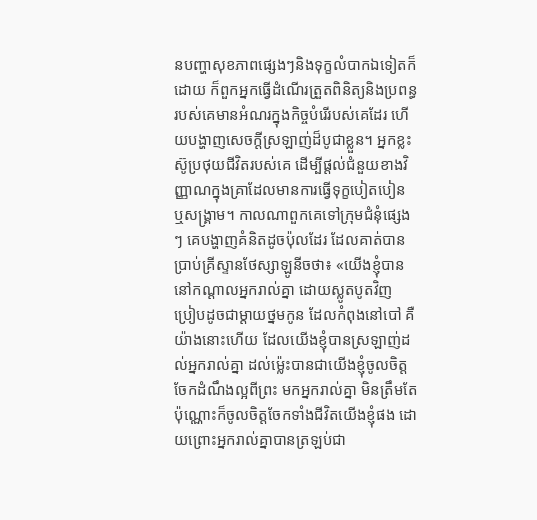នបញ្ហាសុខភាពផ្សេងៗនិងទុក្ខលំបាកឯទៀតក៏ដោយ ក៏ពួកអ្នកធ្វើដំណើរត្រួតពិនិត្យនិងប្រពន្ធរបស់គេមានអំណរក្នុងកិច្ចបំរើរបស់គេដែរ ហើយបង្ហាញសេចក្ដីស្រឡាញ់ដ៏បូជាខ្លួន។ អ្នកខ្លះស៊ូប្រថុយជីវិតរបស់គេ ដើម្បីផ្ដល់ជំនួយខាងវិញ្ញាណក្នុងគ្រាដែលមានការធ្វើទុក្ខបៀតបៀន ឬសង្គ្រាម។ កាលណាពួកគេទៅក្រុមជំនុំផ្សេងៗ គេបង្ហាញគំនិតដូចប៉ុលដែរ ដែលគាត់បានប្រាប់គ្រីស្ទានថែស្សាឡូនីចថា៖ «យើងខ្ញុំបាននៅកណ្ដាលអ្នករាល់គ្នា ដោយស្លូតបូតវិញ ប្រៀបដូចជាម្ដាយថ្នមកូន ដែលកំពុងនៅបៅ គឺយ៉ាងនោះហើយ ដែលយើងខ្ញុំបានស្រឡាញ់ដល់អ្នករាល់គ្នា ដល់ម្ល៉េះបានជាយើងខ្ញុំចូលចិត្តចែកដំណឹងល្អពីព្រះ មកអ្នករាល់គ្នា មិនត្រឹមតែប៉ុណ្ណោះក៏ចូលចិត្តចែកទាំងជីវិតយើងខ្ញុំផង ដោយព្រោះអ្នករាល់គ្នាបានត្រឡប់ជា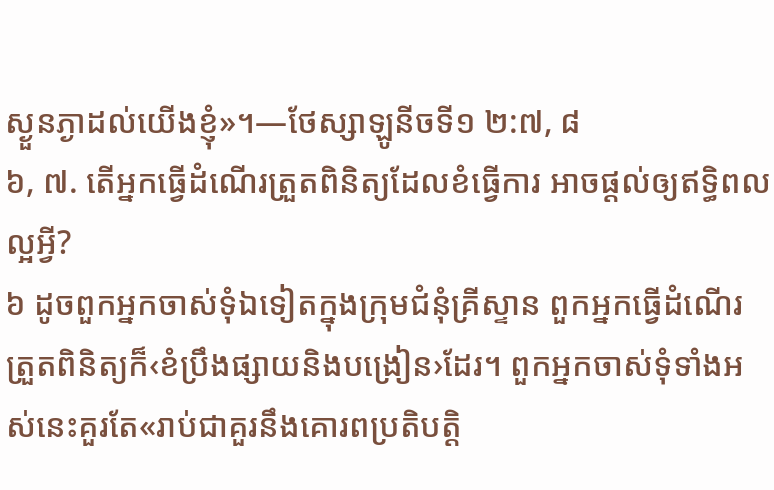ស្ងួនភ្ងាដល់យើងខ្ញុំ»។—ថែស្សាឡូនីចទី១ ២:៧, ៨
៦, ៧. តើអ្នកធ្វើដំណើរត្រួតពិនិត្យដែលខំធ្វើការ អាចផ្ដល់ឲ្យឥទ្ធិពលល្អអ្វី?
៦ ដូចពួកអ្នកចាស់ទុំឯទៀតក្នុងក្រុមជំនុំគ្រីស្ទាន ពួកអ្នកធ្វើដំណើរត្រួតពិនិត្យក៏‹ខំប្រឹងផ្សាយនិងបង្រៀន›ដែរ។ ពួកអ្នកចាស់ទុំទាំងអស់នេះគួរតែ«រាប់ជាគួរនឹងគោរពប្រតិបត្ដិ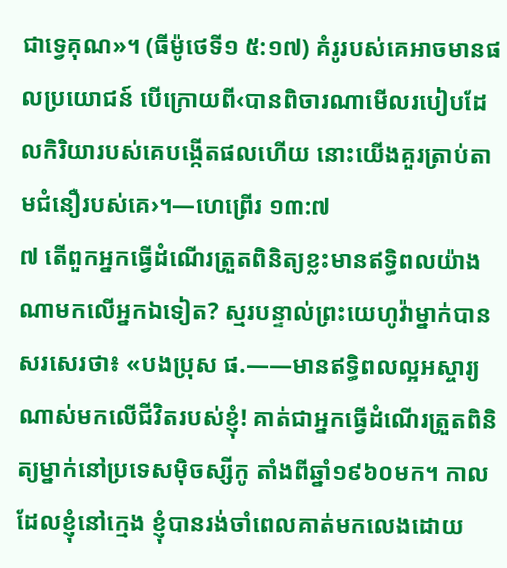ជាទ្វេគុណ»។ (ធីម៉ូថេទី១ ៥:១៧) គំរូរបស់គេអាចមានផលប្រយោជន៍ បើក្រោយពី‹បានពិចារណាមើលរបៀបដែលកិរិយារបស់គេបង្កើតផលហើយ នោះយើងគួរត្រាប់តាមជំនឿរបស់គេ›។—ហេព្រើរ ១៣:៧
៧ តើពួកអ្នកធ្វើដំណើរត្រួតពិនិត្យខ្លះមានឥទ្ធិពលយ៉ាងណាមកលើអ្នកឯទៀត? ស្មរបន្ទាល់ព្រះយេហូវ៉ាម្នាក់បានសរសេរថា៖ «បងប្រុស ផ.——មានឥទ្ធិពលល្អអស្ចារ្យណាស់មកលើជីវិតរបស់ខ្ញុំ! គាត់ជាអ្នកធ្វើដំណើរត្រួតពិនិត្យម្នាក់នៅប្រទេសម៉ិចស្សីកូ តាំងពីឆ្នាំ១៩៦០មក។ កាលដែលខ្ញុំនៅក្មេង ខ្ញុំបានរង់ចាំពេលគាត់មកលេងដោយ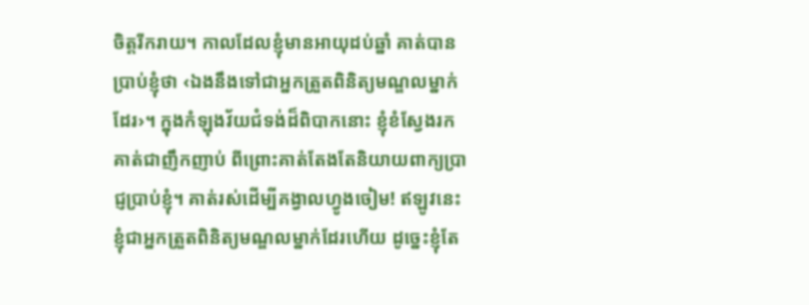ចិត្តរីករាយ។ កាលដែលខ្ញុំមានអាយុដប់ឆ្នាំ គាត់បានប្រាប់ខ្ញុំថា ‹ឯងនឹងទៅជាអ្នកត្រួតពិនិត្យមណ្ឌលម្នាក់ដែរ›។ ក្នុងកំឡុងវ័យជំទង់ដ៏ពិបាកនោះ ខ្ញុំខំស្វែងរកគាត់ជាញឹកញាប់ ពីព្រោះគាត់តែងតែនិយាយពាក្យប្រាជ្ញប្រាប់ខ្ញុំ។ គាត់រស់ដើម្បីគង្វាលហ្វូងចៀម! ឥឡូវនេះ ខ្ញុំជាអ្នកត្រួតពិនិត្យមណ្ឌលម្នាក់ដែរហើយ ដូច្នេះខ្ញុំតែ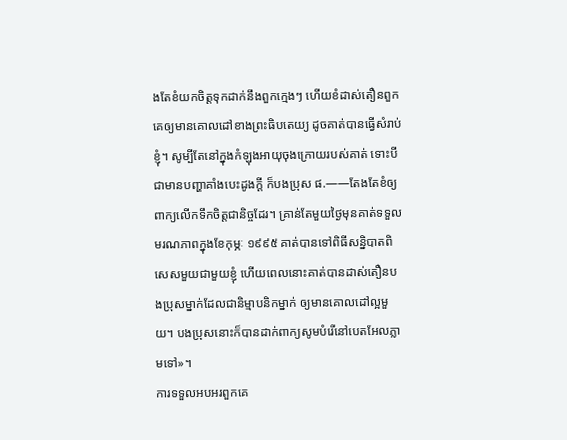ងតែខំយកចិត្តទុកដាក់នឹងពួកក្មេងៗ ហើយខំដាស់តឿនពួកគេឲ្យមានគោលដៅខាងព្រះធិបតេយ្យ ដូចគាត់បានធ្វើសំរាប់ខ្ញុំ។ សូម្បីតែនៅក្នុងកំឡុងអាយុចុងក្រោយរបស់គាត់ ទោះបីជាមានបញ្ហាគាំងបេះដូងក្ដី ក៏បងប្រុស ផ.——តែងតែខំឲ្យពាក្យលើកទឹកចិត្តជានិច្ចដែរ។ គ្រាន់តែមួយថ្ងៃមុនគាត់ទទួលមរណភាពក្នុងខែកុម្ភៈ ១៩៩៥ គាត់បានទៅពិធីសន្និបាតពិសេសមួយជាមួយខ្ញុំ ហើយពេលនោះគាត់បានដាស់តឿនបងប្រុសម្នាក់ដែលជានិម្មាបនិកម្នាក់ ឲ្យមានគោលដៅល្អមួយ។ បងប្រុសនោះក៏បានដាក់ពាក្យសូមបំរើនៅបេតអែលភ្លាមទៅ»។
ការទទួលអបអរពួកគេ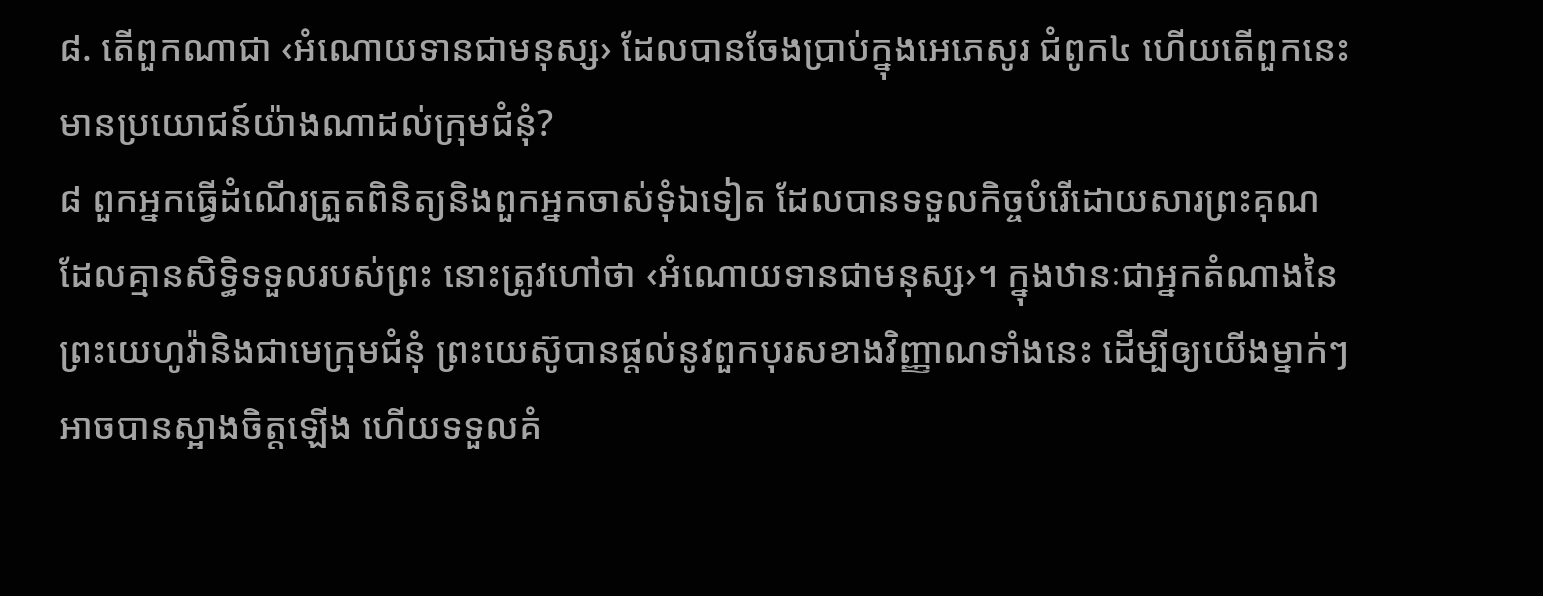៨. តើពួកណាជា ‹អំណោយទានជាមនុស្ស› ដែលបានចែងប្រាប់ក្នុងអេភេសូរ ជំពូក៤ ហើយតើពួកនេះមានប្រយោជន៍យ៉ាងណាដល់ក្រុមជំនុំ?
៨ ពួកអ្នកធ្វើដំណើរត្រួតពិនិត្យនិងពួកអ្នកចាស់ទុំឯទៀត ដែលបានទទួលកិច្ចបំរើដោយសារព្រះគុណដែលគ្មានសិទ្ធិទទួលរបស់ព្រះ នោះត្រូវហៅថា ‹អំណោយទានជាមនុស្ស›។ ក្នុងឋានៈជាអ្នកតំណាងនៃព្រះយេហូវ៉ានិងជាមេក្រុមជំនុំ ព្រះយេស៊ូបានផ្ដល់នូវពួកបុរសខាងវិញ្ញាណទាំងនេះ ដើម្បីឲ្យយើងម្នាក់ៗអាចបានស្អាងចិត្តឡើង ហើយទទួលគំ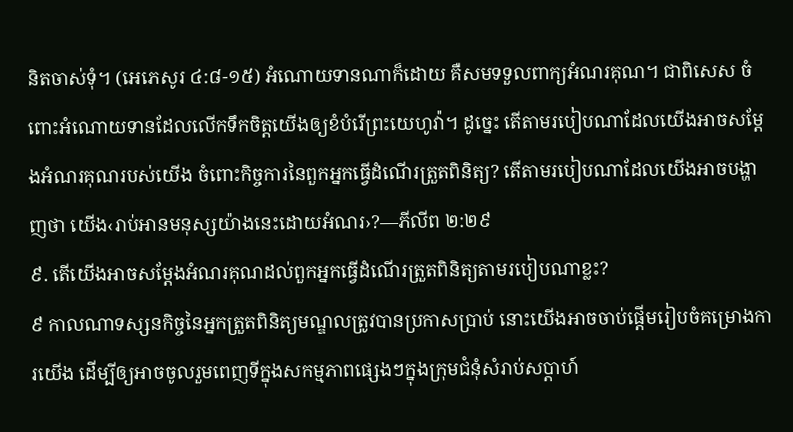និតចាស់ទុំ។ (អេភេសូរ ៤:៨-១៥) អំណោយទានណាក៏ដោយ គឺសមទទួលពាក្យអំណរគុណ។ ជាពិសេស ចំពោះអំណោយទានដែលលើកទឹកចិត្តយើងឲ្យខំបំរើព្រះយេហូវ៉ា។ ដូច្នេះ តើតាមរបៀបណាដែលយើងអាចសម្ដែងអំណរគុណរបស់យើង ចំពោះកិច្ចការនៃពួកអ្នកធ្វើដំណើរត្រួតពិនិត្យ? តើតាមរបៀបណាដែលយើងអាចបង្ហាញថា យើង‹រាប់អានមនុស្សយ៉ាងនេះដោយអំណរ›?—ភីលីព ២:២៩
៩. តើយើងអាចសម្ដែងអំណរគុណដល់ពួកអ្នកធ្វើដំណើរត្រួតពិនិត្យតាមរបៀបណាខ្លះ?
៩ កាលណាទស្សនកិច្ចនៃអ្នកត្រួតពិនិត្យមណ្ឌលត្រូវបានប្រកាសប្រាប់ នោះយើងអាចចាប់ផ្ដើមរៀបចំគម្រោងការយើង ដើម្បីឲ្យអាចចូលរួមពេញទីក្នុងសកម្មភាពផ្សេងៗក្នុងក្រុមជំនុំសំរាប់សប្ដាហ៍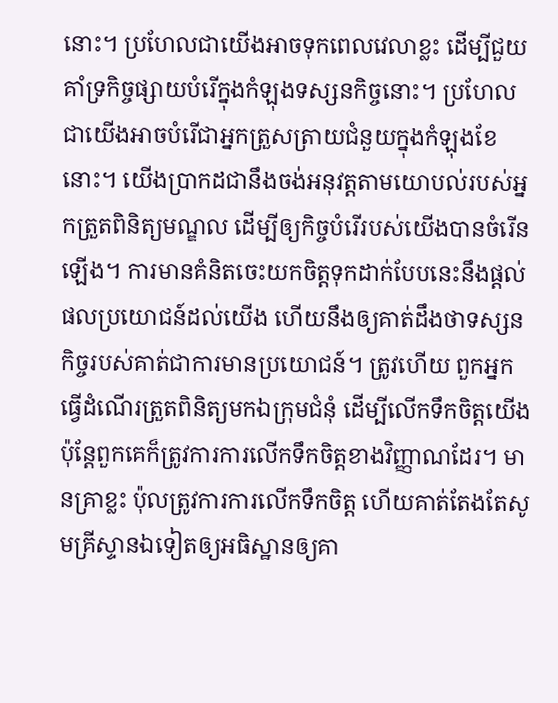នោះ។ ប្រហែលជាយើងអាចទុកពេលវេលាខ្លះ ដើម្បីជួយគាំទ្រកិច្ចផ្សាយបំរើក្នុងកំឡុងទស្សនកិច្ចនោះ។ ប្រហែលជាយើងអាចបំរើជាអ្នកត្រួសត្រាយជំនួយក្នុងកំឡុងខែនោះ។ យើងប្រាកដជានឹងចង់អនុវត្តតាមយោបល់របស់អ្នកត្រួតពិនិត្យមណ្ឌល ដើម្បីឲ្យកិច្ចបំរើរបស់យើងបានចំរើនឡើង។ ការមានគំនិតចេះយកចិត្តទុកដាក់បែបនេះនឹងផ្ដល់ផលប្រយោជន៍ដល់យើង ហើយនឹងឲ្យគាត់ដឹងថាទស្សនកិច្ចរបស់គាត់ជាការមានប្រយោជន៍។ ត្រូវហើយ ពួកអ្នកធ្វើដំណើរត្រួតពិនិត្យមកឯក្រុមជំនុំ ដើម្បីលើកទឹកចិត្តយើង ប៉ុន្តែពួកគេក៏ត្រូវការការលើកទឹកចិត្តខាងវិញ្ញាណដែរ។ មានគ្រាខ្លះ ប៉ុលត្រូវការការលើកទឹកចិត្ត ហើយគាត់តែងតែសូមគ្រីស្ទានឯទៀតឲ្យអធិស្ឋានឲ្យគា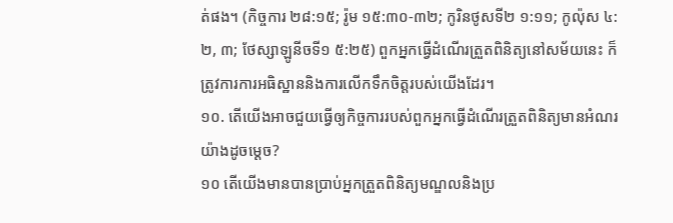ត់ផង។ (កិច្ចការ ២៨:១៥; រ៉ូម ១៥:៣០-៣២; កូរិនថូសទី២ ១:១១; កូល៉ុស ៤:២, ៣; ថែស្សាឡូនីចទី១ ៥:២៥) ពួកអ្នកធ្វើដំណើរត្រួតពិនិត្យនៅសម័យនេះ ក៏ត្រូវការការអធិស្ឋាននិងការលើកទឹកចិត្តរបស់យើងដែរ។
១០. តើយើងអាចជួយធ្វើឲ្យកិច្ចការរបស់ពួកអ្នកធ្វើដំណើរត្រួតពិនិត្យមានអំណរយ៉ាងដូចម្ដេច?
១០ តើយើងមានបានប្រាប់អ្នកត្រួតពិនិត្យមណ្ឌលនិងប្រ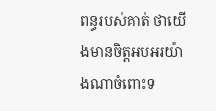ពន្ធរបស់គាត់ ថាយើងមានចិត្តអបអរយ៉ាងណាចំពោះទ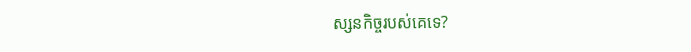ស្សនកិច្ចរបស់គេទេ?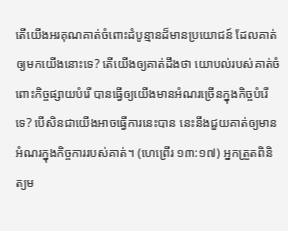តើយើងអរគុណគាត់ចំពោះដំបូន្មានដ៏មានប្រយោជន៍ ដែលគាត់ឲ្យមកយើងនោះទេ? តើយើងឲ្យគាត់ដឹងថា យោបល់របស់គាត់ចំពោះកិច្ចផ្សាយបំរើ បានធ្វើឲ្យយើងមានអំណរច្រើនក្នុងកិច្ចបំរើទេ? បើសិនជាយើងអាចធ្វើការនេះបាន នេះនឹងជួយគាត់ឲ្យមានអំណរក្នុងកិច្ចការរបស់គាត់។ (ហេព្រើរ ១៣:១៧) អ្នកត្រួតពិនិត្យម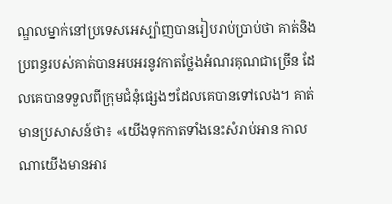ណ្ឌលម្នាក់នៅប្រទេសអេស្ប៉ាញបានរៀបរាប់ប្រាប់ថា គាត់និងប្រពន្ធរបស់គាត់បានអបអរនូវកាតថ្លែងអំណរគុណជាច្រើន ដែលគេបានទទួលពីក្រុមជំនុំផ្សេងៗដែលគេបានទៅលេង។ គាត់មានប្រសាសន៍ថា៖ «យើងទុកកាតទាំងនេះសំរាប់អាន កាលណាយើងមានអារ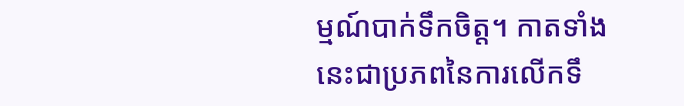ម្មណ៍បាក់ទឹកចិត្ត។ កាតទាំងនេះជាប្រភពនៃការលើកទឹ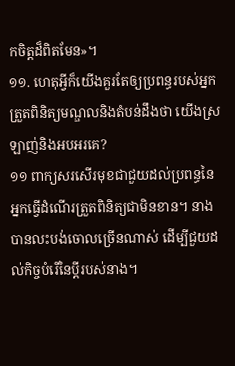កចិត្តដ៏ពិតមែន»។
១១. ហេតុអ្វីក៏យើងគួរតែឲ្យប្រពន្ធរបស់អ្នកត្រួតពិនិត្យមណ្ឌលនិងតំបន់ដឹងថា យើងស្រឡាញ់និងអបអរគេ?
១១ ពាក្យសរសើរមុខជាជួយដល់ប្រពន្ធនៃអ្នកធ្វើដំណើរត្រួតពិនិត្យជាមិនខាន។ នាងបានលះបង់ចោលច្រើនណាស់ ដើម្បីជួយដល់កិច្ចបំរើនៃប្ដីរបស់នាង។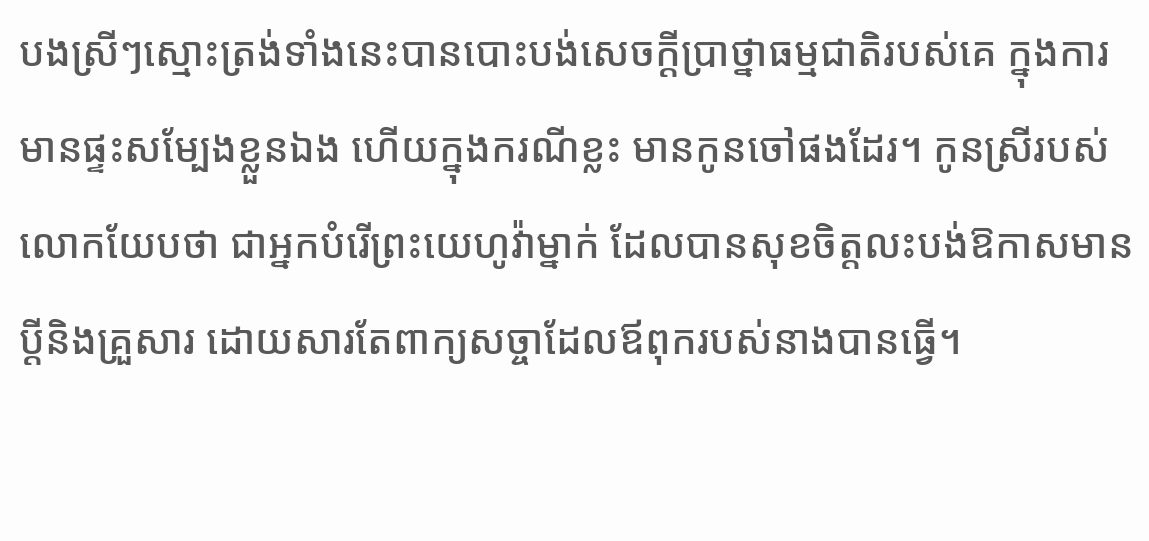បងស្រីៗស្មោះត្រង់ទាំងនេះបានបោះបង់សេចក្ដីប្រាថ្នាធម្មជាតិរបស់គេ ក្នុងការមានផ្ទះសម្បែងខ្លួនឯង ហើយក្នុងករណីខ្លះ មានកូនចៅផងដែរ។ កូនស្រីរបស់លោកយែបថា ជាអ្នកបំរើព្រះយេហូវ៉ាម្នាក់ ដែលបានសុខចិត្តលះបង់ឱកាសមានប្ដីនិងគ្រួសារ ដោយសារតែពាក្យសច្ចាដែលឪពុករបស់នាងបានធ្វើ។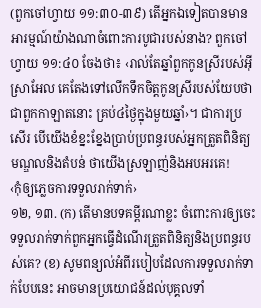(ពួកចៅហ្វាយ ១១:៣០-៣៩) តើអ្នកឯទៀតបានមានអារម្មណ៍យ៉ាងណាចំពោះការបូជារបស់នាង? ពួកចៅហ្វាយ ១១:៤០ ចែងថា៖ ‹រាល់តែឆ្នាំពួកកូនស្រីរបស់អ៊ីស្រាអែល គេតែងទៅលើកទឹកចិត្តកូនស្រីរបស់យែបថា ជាពួកកាឡាតនោះ គ្រប់៤ថ្ងៃក្នុងមួយឆ្នាំ›។ ជាការប្រសើរ បើយើងខំខ្នះខ្នែងប្រាប់ប្រពន្ធរបស់អ្នកត្រួតពិនិត្យមណ្ឌលនិងតំបន់ ថាយើងស្រឡាញ់និងអបអរគេ!
‹កុំឲ្យភ្លេចការទទួលរាក់ទាក់›
១២, ១៣. (ក) តើមានបទគម្ពីរណាខ្លះ ចំពោះការឲ្យចេះទទួលរាក់ទាក់ពួកអ្នកធ្វើដំណើរត្រួតពិនិត្យនិងប្រពន្ធរបស់គេ? (ខ) សូមពន្យល់អំពីរបៀបដែលការទទួលរាក់ទាក់បែបនេះ អាចមានប្រយោជន៍ដល់បុគ្គលទាំ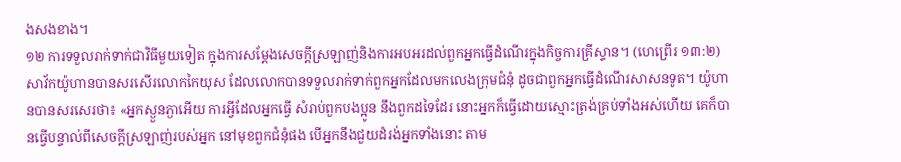ងសងខាង។
១២ ការទទួលរាក់ទាក់ជាវិធីមួយទៀត ក្នុងការសម្ដែងសេចក្ដីស្រឡាញ់និងការអបអរដល់ពួកអ្នកធ្វើដំណើរក្នុងកិច្ចការគ្រីស្ទាន។ (ហេព្រើរ ១៣:២) សាវ័កយ៉ូហានបានសរសើរលោកកៃយុស ដែលលោកបានទទួលរាក់ទាក់ពួកអ្នកដែលមកលេងក្រុមជំនុំ ដូចជាពួកអ្នកធ្វើដំណើរសាសនទូត។ យ៉ូហានបានសរសេរថា៖ «អ្នកស្ងួនភ្ងាអើយ ការអ្វីដែលអ្នកធ្វើ សំរាប់ពួកបងប្អូន នឹងពួកដទៃដែរ នោះអ្នកក៏ធ្វើដោយស្មោះត្រង់គ្រប់ទាំងអស់ហើយ គេក៏បានធ្វើបន្ទាល់ពីសេចក្ដីស្រឡាញ់របស់អ្នក នៅមុខពួកជំនុំផង បើអ្នកនឹងជួយដំរង់អ្នកទាំងនោះ តាម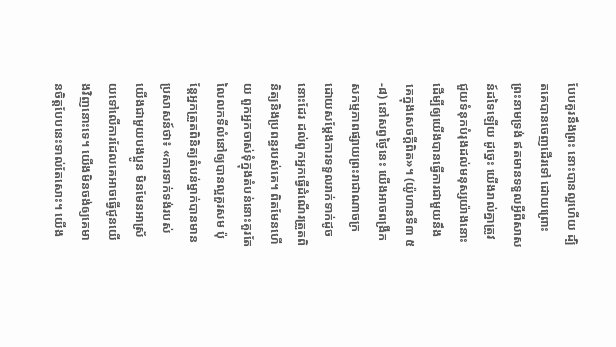បែបគួរនឹងព្រះ នោះបានល្អហើយ ដ្បិតគេបានចេញដើរទៅ ដោយព្រោះព្រះនាមទ្រង់ ឥតមានទទួលអ្វីពីសាសន៍ដទៃឡើយ ដូច្នេះ យើងរាល់គ្នាត្រូវជួយទំនុកបំរុងដល់មនុស្សយ៉ាងនោះ ដើម្បីឲ្យយើងបានធ្វើការជាមួយនឹងគេក្នុងសេចក្ដីពិត»។ (យ៉ូហានទី៣ ៥-៨) នៅសព្វថ្ងៃនេះ យើងអាចពង្រីកសកម្មភាពផ្សាយព្រះរាជាណាចក្រ ដោយសម្ដែងការទទួលរាក់ទាក់ដូចនោះដែរ ដល់ពួកអ្នកធ្វើដំណើរត្រួតពិនិត្យនិងប្រពន្ធរបស់គេ។ ពិតមែនហើយ ពួកអ្នកចាស់ទុំក្នុងតំបន់នោះគួរតែលៃលកទីលំនៅឲ្យបានល្អគួរសម ប៉ុន្តែអ្នកត្រួតពិនិត្យតំបន់ម្នាក់បានមានប្រសាសន៍ថា៖ «ការទាក់ទង់របស់យើងជាមួយបងប្អូន មិនមែនអាស្រ័យទៅលើការដែលគេអាចធ្វើជូនយើងវិញនោះទេ។ យើងមិនចង់ឲ្យគេមានចិត្តបែបនេះទាល់តែសោះ។ យើង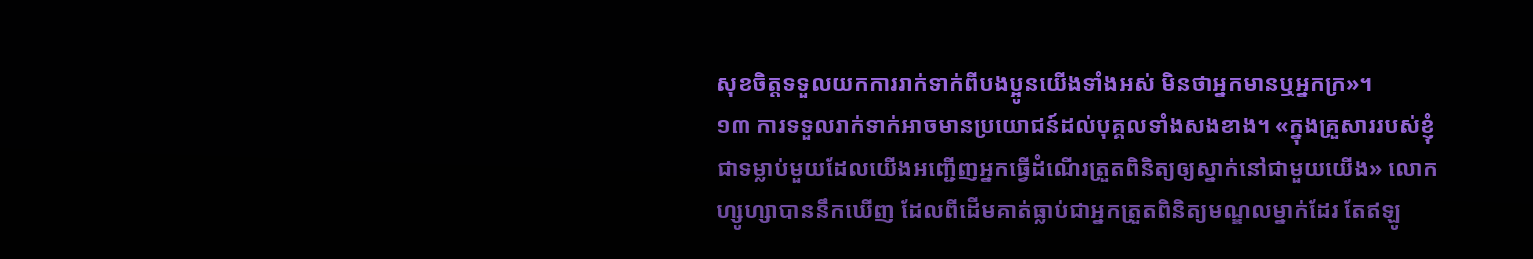សុខចិត្តទទួលយកការរាក់ទាក់ពីបងប្អូនយើងទាំងអស់ មិនថាអ្នកមានឬអ្នកក្រ»។
១៣ ការទទួលរាក់ទាក់អាចមានប្រយោជន៍ដល់បុគ្គលទាំងសងខាង។ «ក្នុងគ្រួសាររបស់ខ្ញុំ ជាទម្លាប់មួយដែលយើងអញ្ជើញអ្នកធ្វើដំណើរត្រួតពិនិត្យឲ្យស្នាក់នៅជាមួយយើង» លោកហ្សូហ្សាបាននឹកឃើញ ដែលពីដើមគាត់ធ្លាប់ជាអ្នកត្រួតពិនិត្យមណ្ឌលម្នាក់ដែរ តែឥឡូ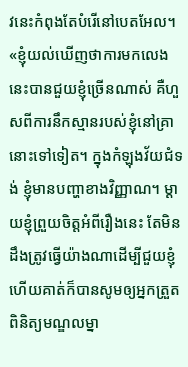វនេះកំពុងតែបំរើនៅបេតអែល។ «ខ្ញុំយល់ឃើញថាការមកលេងនេះបានជួយខ្ញុំច្រើនណាស់ គឺហួសពីការនឹកស្មានរបស់ខ្ញុំនៅគ្រានោះទៅទៀត។ ក្នុងកំឡុងវ័យជំទង់ ខ្ញុំមានបញ្ហាខាងវិញ្ញាណ។ ម្ដាយខ្ញុំព្រួយចិត្តអំពីរឿងនេះ តែមិនដឹងត្រូវធ្វើយ៉ាងណាដើម្បីជួយខ្ញុំ ហើយគាត់ក៏បានសូមឲ្យអ្នកត្រួតពិនិត្យមណ្ឌលម្នា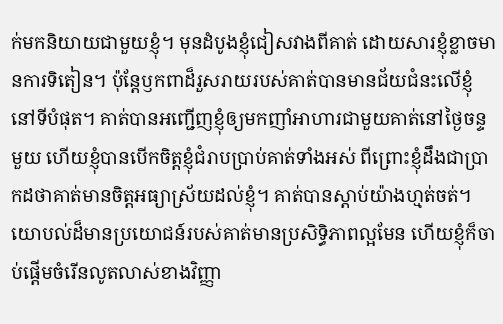ក់មកនិយាយជាមួយខ្ញុំ។ មុនដំបូងខ្ញុំជៀសវាងពីគាត់ ដោយសារខ្ញុំខ្លាចមានការទិតៀន។ ប៉ុន្តែឫកពាដ៏រួសរាយរបស់គាត់បានមានជ័យជំនះលើខ្ញុំនៅទីបំផុត។ គាត់បានអញ្ជើញខ្ញុំឲ្យមកញាំអាហារជាមួយគាត់នៅថ្ងៃចន្ទមួយ ហើយខ្ញុំបានបើកចិត្តខ្ញុំជំរាបប្រាប់គាត់ទាំងអស់ ពីព្រោះខ្ញុំដឹងជាប្រាកដថាគាត់មានចិត្តអធ្យាស្រ័យដល់ខ្ញុំ។ គាត់បានស្ដាប់យ៉ាងហ្មត់ចត់។ យោបល់ដ៏មានប្រយោជន៍របស់គាត់មានប្រសិទ្ធិភាពល្អមែន ហើយខ្ញុំក៏ចាប់ផ្ដើមចំរើនលូតលាស់ខាងវិញ្ញា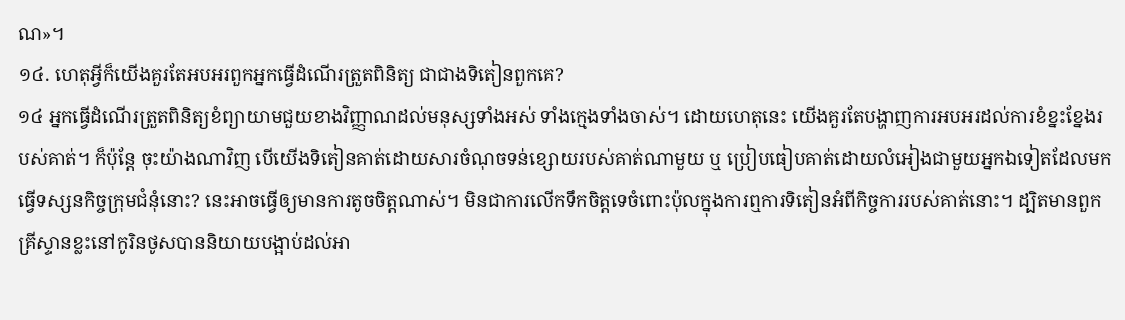ណ»។
១៤. ហេតុអ្វីក៏យើងគួរតែអបអរពួកអ្នកធ្វើដំណើរត្រួតពិនិត្យ ជាជាងទិតៀនពួកគេ?
១៤ អ្នកធ្វើដំណើរត្រួតពិនិត្យខំព្យាយាមជួយខាងវិញ្ញាណដល់មនុស្សទាំងអស់ ទាំងក្មេងទាំងចាស់។ ដោយហេតុនេះ យើងគួរតែបង្ហាញការអបអរដល់ការខំខ្នះខ្នែងរបស់គាត់។ ក៏ប៉ុន្តែ ចុះយ៉ាងណាវិញ បើយើងទិតៀនគាត់ដោយសារចំណុចទន់ខ្សោយរបស់គាត់ណាមួយ ឬ ប្រៀបធៀបគាត់ដោយលំអៀងជាមួយអ្នកឯទៀតដែលមកធ្វើទស្សនកិច្ចក្រុមជំនុំនោះ? នេះអាចធ្វើឲ្យមានការតូចចិត្តណាស់។ មិនជាការលើកទឹកចិត្តទេចំពោះប៉ុលក្នុងការឮការទិតៀនអំពីកិច្ចការរបស់គាត់នោះ។ ដ្បិតមានពួកគ្រីស្ទានខ្លះនៅកូរិនថូសបាននិយាយបង្អាប់ដល់អា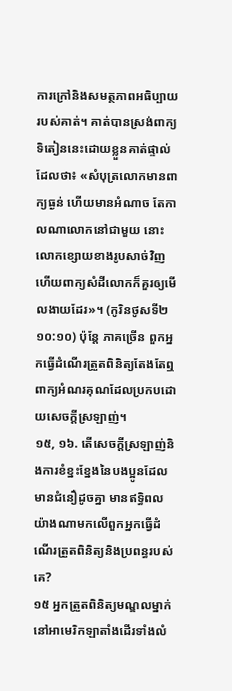ការក្រៅនិងសមត្ថភាពអធិប្បាយរបស់គាត់។ គាត់បានស្រង់ពាក្យទិតៀននេះដោយខ្លួនគាត់ផ្ទាល់ ដែលថា៖ «សំបុត្រលោកមានពាក្យធ្ងន់ ហើយមានអំណាច តែកាលណាលោកនៅជាមួយ នោះលោកខ្សោយខាងរូបសាច់វិញ ហើយពាក្យសំដីលោកក៏គួរឲ្យមើលងាយដែរ»។ (កូរិនថូសទី២ ១០:១០) ប៉ុន្តែ ភាគច្រើន ពួកអ្នកធ្វើដំណើរត្រួតពិនិត្យតែងតែឮពាក្យអំណរគុណដែលប្រកបដោយសេចក្ដីស្រឡាញ់។
១៥, ១៦. តើសេចក្ដីស្រឡាញ់និងការខំខ្នះខ្នែងនៃបងប្អូនដែលមានជំនឿដូចគ្នា មានឥទ្ធិពលយ៉ាងណាមកលើពួកអ្នកធ្វើដំណើរត្រួតពិនិត្យនិងប្រពន្ធរបស់គេ?
១៥ អ្នកត្រួតពិនិត្យមណ្ឌលម្នាក់នៅអាមេរិកឡាតាំងដើរទាំងលំ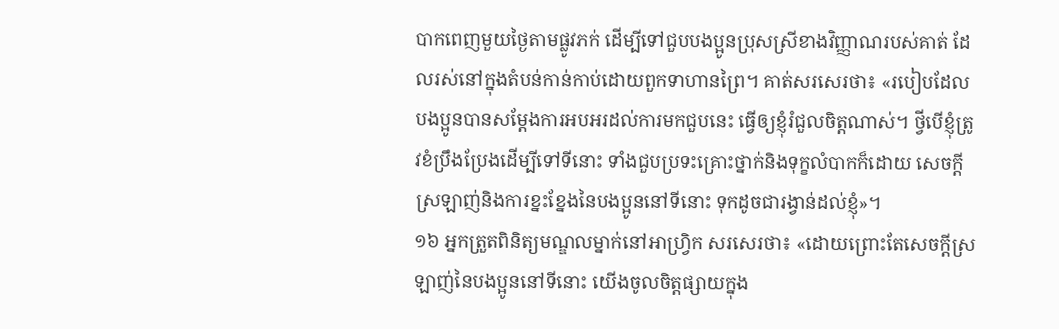បាកពេញមួយថ្ងៃតាមផ្លូវភក់ ដើម្បីទៅជួបបងប្អូនប្រុសស្រីខាងវិញ្ញាណរបស់គាត់ ដែលរស់នៅក្នុងតំបន់កាន់កាប់ដោយពួកទាហានព្រៃ។ គាត់សរសេរថា៖ «របៀបដែលបងប្អូនបានសម្ដែងការអបអរដល់ការមកជួបនេះ ធ្វើឲ្យខ្ញុំរំជួលចិត្តណាស់។ ថ្វីបើខ្ញុំត្រូវខំប្រឹងប្រែងដើម្បីទៅទីនោះ ទាំងជួបប្រទះគ្រោះថ្នាក់និងទុក្ខលំបាកក៏ដោយ សេចក្ដីស្រឡាញ់និងការខ្នះខ្នែងនៃបងប្អូននៅទីនោះ ទុកដូចជារង្វាន់ដល់ខ្ញុំ»។
១៦ អ្នកត្រួតពិនិត្យមណ្ឌលម្នាក់នៅអាហ្វ្រិក សរសេរថា៖ «ដោយព្រោះតែសេចក្ដីស្រឡាញ់នៃបងប្អូននៅទីនោះ យើងចូលចិត្តផ្សាយក្នុង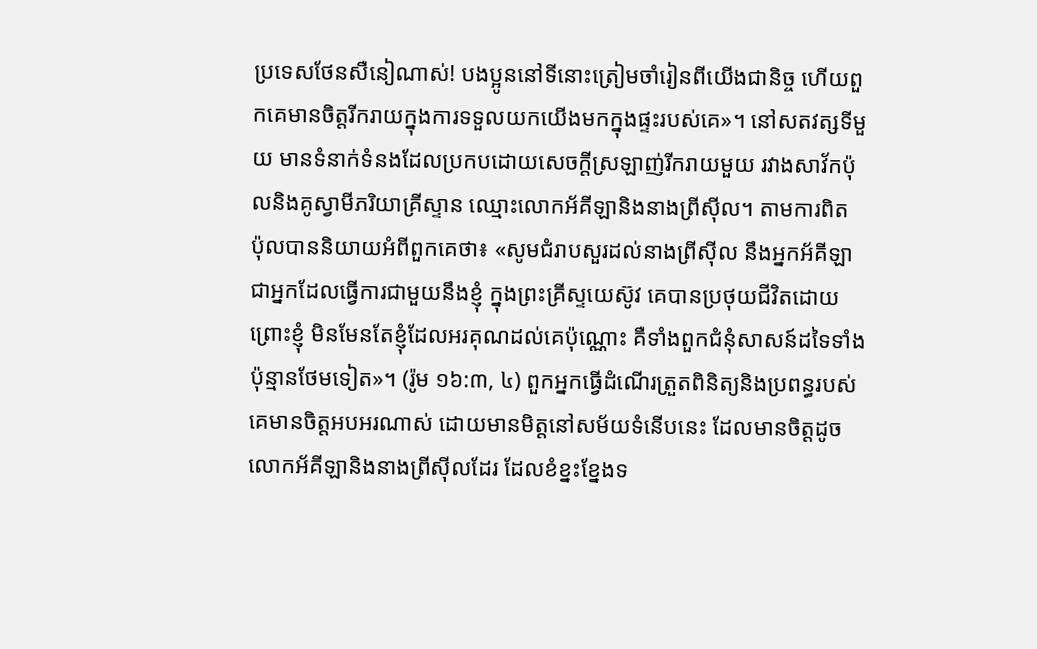ប្រទេសថែនសឺនៀណាស់! បងប្អូននៅទីនោះត្រៀមចាំរៀនពីយើងជានិច្ច ហើយពួកគេមានចិត្តរីករាយក្នុងការទទួលយកយើងមកក្នុងផ្ទះរបស់គេ»។ នៅសតវត្សទីមួយ មានទំនាក់ទំនងដែលប្រកបដោយសេចក្ដីស្រឡាញ់រីករាយមួយ រវាងសាវ័កប៉ុលនិងគូស្វាមីភរិយាគ្រីស្ទាន ឈ្មោះលោកអ័គីឡានិងនាងព្រីស៊ីល។ តាមការពិត ប៉ុលបាននិយាយអំពីពួកគេថា៖ «សូមជំរាបសួរដល់នាងព្រីស៊ីល នឹងអ្នកអ័គីឡា ជាអ្នកដែលធ្វើការជាមួយនឹងខ្ញុំ ក្នុងព្រះគ្រីស្ទយេស៊ូវ គេបានប្រថុយជីវិតដោយព្រោះខ្ញុំ មិនមែនតែខ្ញុំដែលអរគុណដល់គេប៉ុណ្ណោះ គឺទាំងពួកជំនុំសាសន៍ដទៃទាំងប៉ុន្មានថែមទៀត»។ (រ៉ូម ១៦:៣, ៤) ពួកអ្នកធ្វើដំណើរត្រួតពិនិត្យនិងប្រពន្ធរបស់គេមានចិត្តអបអរណាស់ ដោយមានមិត្តនៅសម័យទំនើបនេះ ដែលមានចិត្តដូចលោកអ័គីឡានិងនាងព្រីស៊ីលដែរ ដែលខំខ្នះខ្នែងទ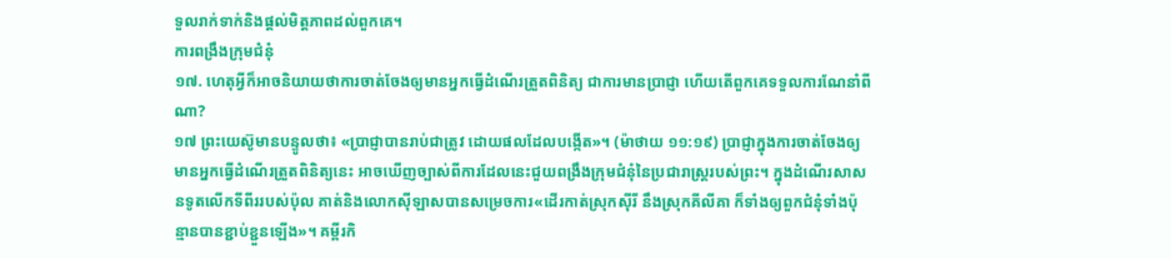ទួលរាក់ទាក់និងផ្ដល់មិត្តភាពដល់ពួកគេ។
ការពង្រឹងក្រុមជំនុំ
១៧. ហេតុអ្វីក៏អាចនិយាយថាការចាត់ចែងឲ្យមានអ្នកធ្វើដំណើរត្រួតពិនិត្យ ជាការមានប្រាជ្ញា ហើយតើពួកគេទទួលការណែនាំពីណា?
១៧ ព្រះយេស៊ូមានបន្ទូលថា៖ «ប្រាជ្ញាបានរាប់ជាត្រូវ ដោយផលដែលបង្កើត»។ (ម៉ាថាយ ១១:១៩) ប្រាជ្ញាក្នុងការចាត់ចែងឲ្យមានអ្នកធ្វើដំណើរត្រួតពិនិត្យនេះ អាចឃើញច្បាស់ពីការដែលនេះជួយពង្រឹងក្រុមជំនុំនៃប្រជារាស្ត្ររបស់ព្រះ។ ក្នុងដំណើរសាសនទូតលើកទីពីររបស់ប៉ុល គាត់និងលោកស៊ីឡាសបានសម្រេចការ«ដើរកាត់ស្រុកស៊ីរី នឹងស្រុកគីលីគា ក៏ទាំងឲ្យពួកជំនុំទាំងប៉ុន្មានបានខ្ជាប់ខ្ជួនឡើង»។ គម្ពីរកិ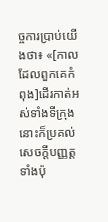ច្ចការប្រាប់យើងថា៖ «[កាលដែលពួកគេកំពុង]ដើរកាត់អស់ទាំងទីក្រុង នោះក៏ប្រគល់សេចក្ដីបញ្ញត្តទាំងប៉ុ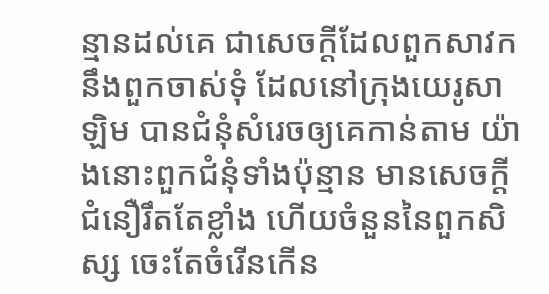ន្មានដល់គេ ជាសេចក្ដីដែលពួកសាវក នឹងពួកចាស់ទុំ ដែលនៅក្រុងយេរូសាឡិម បានជំនុំសំរេចឲ្យគេកាន់តាម យ៉ាងនោះពួកជំនុំទាំងប៉ុន្មាន មានសេចក្ដីជំនឿរឹតតែខ្លាំង ហើយចំនួននៃពួកសិស្ស ចេះតែចំរើនកើន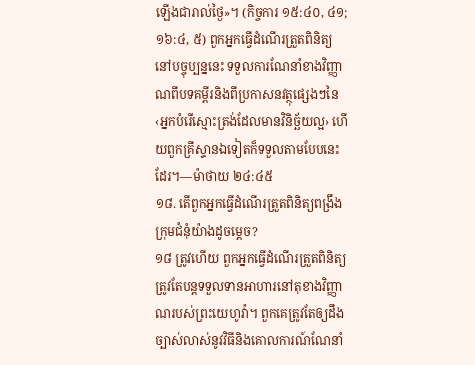ឡើងជារាល់ថ្ងៃ»។ (កិច្ចការ ១៥:៤០, ៤១; ១៦:៤, ៥) ពួកអ្នកធ្វើដំណើរត្រួតពិនិត្យនៅបច្ចុប្បន្ននេះ ទទួលការណែនាំខាងវិញ្ញាណពីបទគម្ពីរនិងពីប្រកាសនវត្ថុផ្សេងៗនៃ‹អ្នកបំរើស្មោះត្រង់ដែលមានវិនិច្ឆ័យល្អ› ហើយពួកគ្រីស្ទានឯទៀតក៏ទទួលតាមបែបនេះដែរ។—ម៉ាថាយ ២៤:៤៥
១៨. តើពួកអ្នកធ្វើដំណើរត្រួតពិនិត្យពង្រឹងក្រុមជំនុំយ៉ាងដូចម្ដេច?
១៨ ត្រូវហើយ ពួកអ្នកធ្វើដំណើរត្រួតពិនិត្យ ត្រូវតែបន្តទទួលទានអាហារនៅតុខាងវិញ្ញាណរបស់ព្រះយេហូវ៉ា។ ពួកគេត្រូវតែឲ្យដឹងច្បាស់លាស់នូវវិធីនិងគោលការណ៍ណែនាំ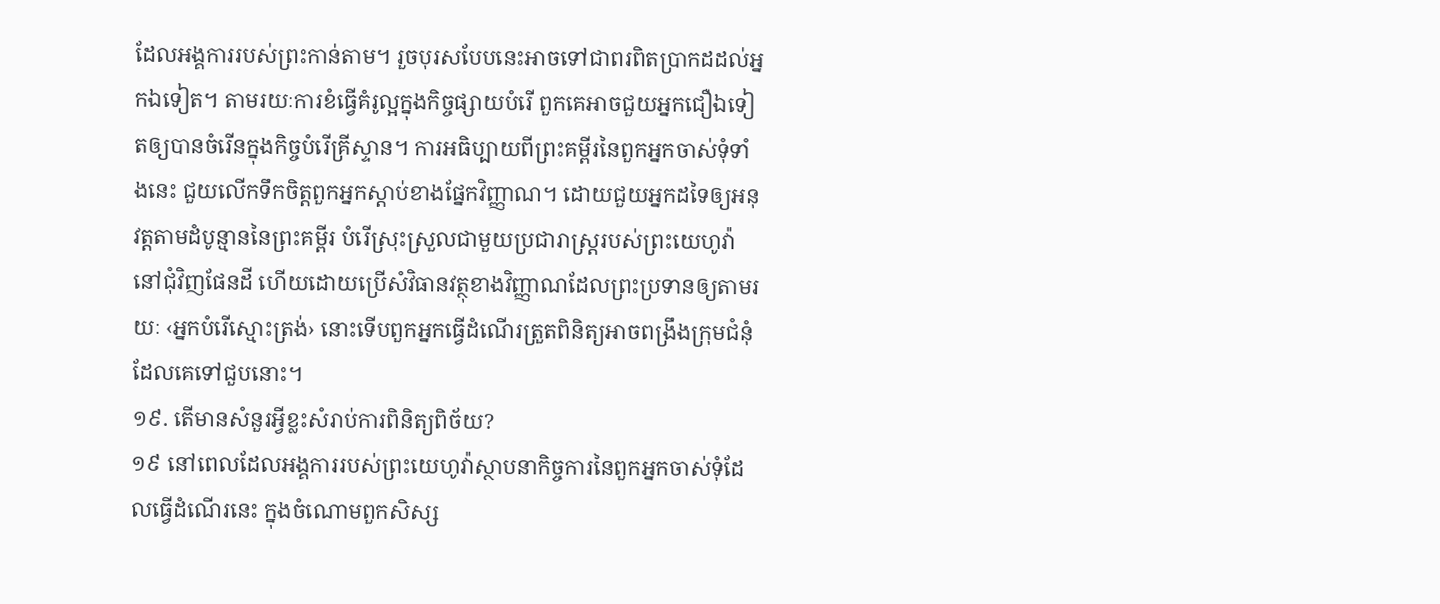ដែលអង្គការរបស់ព្រះកាន់តាម។ រួចបុរសបែបនេះអាចទៅជាពរពិតប្រាកដដល់អ្នកឯទៀត។ តាមរយៈការខំធ្វើគំរូល្អក្នុងកិច្ចផ្សាយបំរើ ពួកគេអាចជួយអ្នកជឿឯទៀតឲ្យបានចំរើនក្នុងកិច្ចបំរើគ្រីស្ទាន។ ការអធិប្បាយពីព្រះគម្ពីរនៃពួកអ្នកចាស់ទុំទាំងនេះ ជួយលើកទឹកចិត្តពួកអ្នកស្ដាប់ខាងផ្នែកវិញ្ញាណ។ ដោយជួយអ្នកដទៃឲ្យអនុវត្តតាមដំបូន្មាននៃព្រះគម្ពីរ បំរើស្រុះស្រួលជាមួយប្រជារាស្ត្ររបស់ព្រះយេហូវ៉ានៅជុំវិញផែនដី ហើយដោយប្រើសំវិធានវត្ថុខាងវិញ្ញាណដែលព្រះប្រទានឲ្យតាមរយៈ ‹អ្នកបំរើស្មោះត្រង់› នោះទើបពួកអ្នកធ្វើដំណើរត្រួតពិនិត្យអាចពង្រឹងក្រុមជំនុំដែលគេទៅជួបនោះ។
១៩. តើមានសំនួរអ្វីខ្លះសំរាប់ការពិនិត្យពិច័យ?
១៩ នៅពេលដែលអង្គការរបស់ព្រះយេហូវ៉ាស្ថាបនាកិច្ចការនៃពួកអ្នកចាស់ទុំដែលធ្វើដំណើរនេះ ក្នុងចំណោមពួកសិស្ស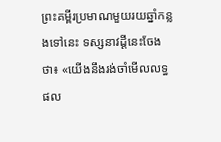ព្រះគម្ពីរប្រមាណមួយរយឆ្នាំកន្លងទៅនេះ ទស្សនាវដ្ដីនេះចែងថា៖ «យើងនឹងរង់ចាំមើលលទ្ធផល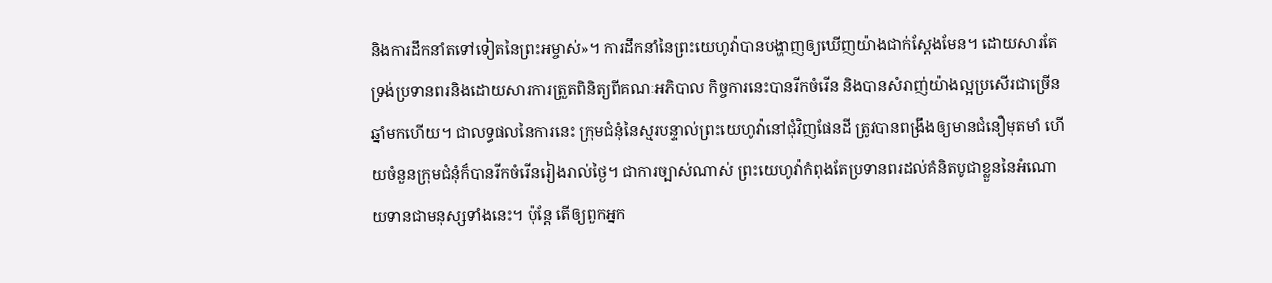និងការដឹកនាំតទៅទៀតនៃព្រះអម្ចាស់»។ ការដឹកនាំនៃព្រះយេហូវ៉ាបានបង្ហាញឲ្យឃើញយ៉ាងជាក់ស្តែងមែន។ ដោយសារតែទ្រង់ប្រទានពរនិងដោយសារការត្រួតពិនិត្យពីគណៈអភិបាល កិច្ចការនេះបានរីកចំរើន និងបានសំរាញ់យ៉ាងល្អប្រសើរជាច្រើនឆ្នាំមកហើយ។ ជាលទ្ធផលនៃការនេះ ក្រុមជំនុំនៃស្មរបន្ទាល់ព្រះយេហូវ៉ានៅជុំវិញផែនដី ត្រូវបានពង្រឹងឲ្យមានជំនឿមុតមាំ ហើយចំនួនក្រុមជំនុំក៏បានរីកចំរើនរៀងរាល់ថ្ងៃ។ ជាការច្បាស់ណាស់ ព្រះយេហូវ៉ាកំពុងតែប្រទានពរដល់គំនិតបូជាខ្លួននៃអំណោយទានជាមនុស្សទាំងនេះ។ ប៉ុន្តែ តើឲ្យពួកអ្នក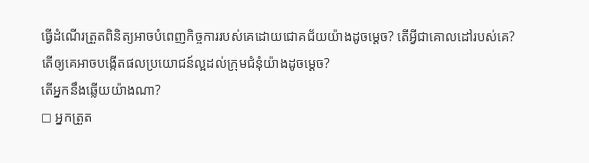ធ្វើដំណើរត្រួតពិនិត្យអាចបំពេញកិច្ចការរបស់គេដោយជោគជ័យយ៉ាងដូចម្ដេច? តើអ្វីជាគោលដៅរបស់គេ? តើឲ្យគេអាចបង្កើតផលប្រយោជន៍ល្អដល់ក្រុមជំនុំយ៉ាងដូចម្ដេច?
តើអ្នកនឹងឆ្លើយយ៉ាងណា?
◻ អ្នកត្រួត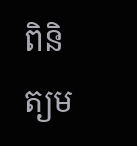ពិនិត្យម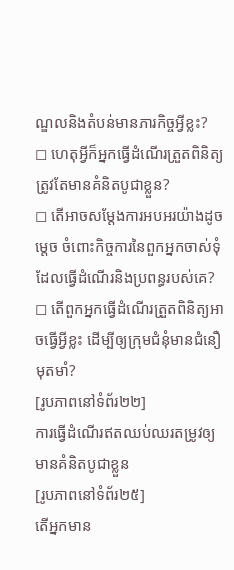ណ្ឌលនិងតំបន់មានភារកិច្ចអ្វីខ្លះ?
◻ ហេតុអ្វីក៏អ្នកធ្វើដំណើរត្រួតពិនិត្យត្រូវតែមានគំនិតបូជាខ្លួន?
◻ តើអាចសម្ដែងការអបអរយ៉ាងដូចម្ដេច ចំពោះកិច្ចការនៃពួកអ្នកចាស់ទុំដែលធ្វើដំណើរនិងប្រពន្ធរបស់គេ?
◻ តើពួកអ្នកធ្វើដំណើរត្រួតពិនិត្យអាចធ្វើអ្វីខ្លះ ដើម្បីឲ្យក្រុមជំនុំមានជំនឿមុតមាំ?
[រូបភាពនៅទំព័រ២២]
ការធ្វើដំណើរឥតឈប់ឈរតម្រូវឲ្យមានគំនិតបូជាខ្លួន
[រូបភាពនៅទំព័រ២៥]
តើអ្នកមាន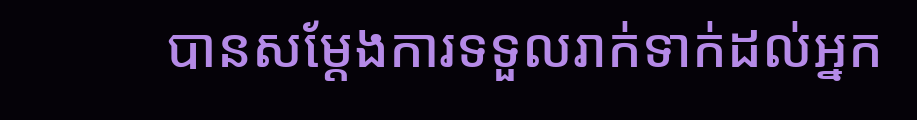បានសម្ដែងការទទួលរាក់ទាក់ដល់អ្នក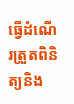ធ្វើដំណើរត្រួតពិនិត្យនិង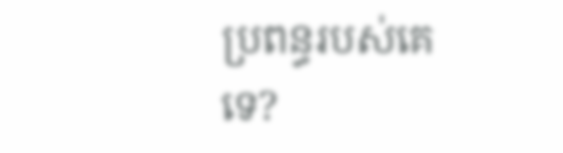ប្រពន្ធរបស់គេទេ?